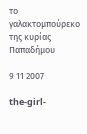το γαλακτομπούρεκο της κυρίας Παπαδήμου

9 11 2007

the-girl-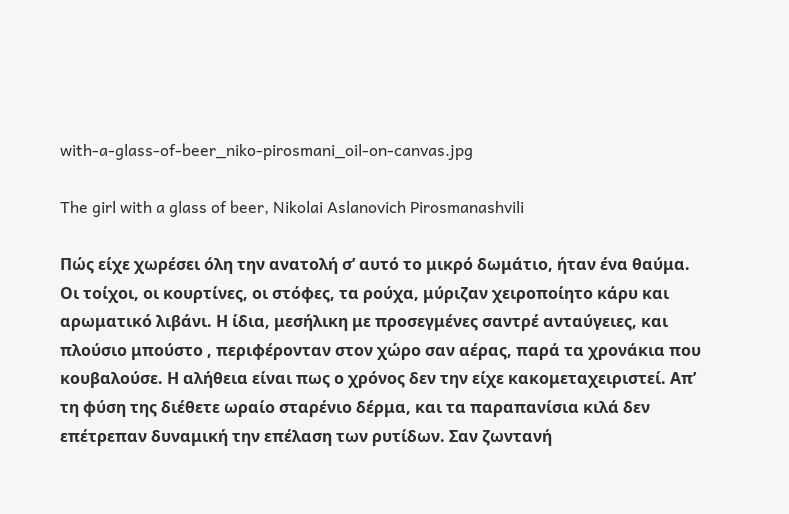with-a-glass-of-beer_niko-pirosmani_oil-on-canvas.jpg

The girl with a glass of beer, Nikolai Aslanovich Pirosmanashvili

Πώς είχε χωρέσει όλη την ανατολή σ’ αυτό το μικρό δωμάτιο, ήταν ένα θαύμα. Οι τοίχοι, οι κουρτίνες, οι στόφες, τα ρούχα, μύριζαν χειροποίητο κάρυ και αρωματικό λιβάνι. Η ίδια, μεσήλικη με προσεγμένες σαντρέ ανταύγειες, και πλούσιο μπούστο , περιφέρονταν στον χώρο σαν αέρας, παρά τα χρονάκια που κουβαλούσε. Η αλήθεια είναι πως ο χρόνος δεν την είχε κακομεταχειριστεί. Απ’ τη φύση της διέθετε ωραίο σταρένιο δέρμα, και τα παραπανίσια κιλά δεν επέτρεπαν δυναμική την επέλαση των ρυτίδων. Σαν ζωντανή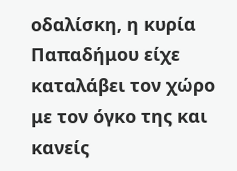οδαλίσκη, η κυρία Παπαδήμου είχε καταλάβει τον χώρο με τον όγκο της και κανείς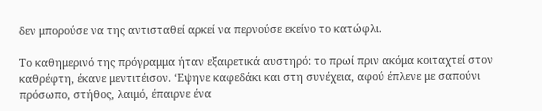δεν μπορούσε να της αντισταθεί αρκεί να περνούσε εκείνο το κατώφλι.

Το καθημερινό της πρόγραμμα ήταν εξαιρετικά αυστηρό: το πρωί πριν ακόμα κοιταχτεί στον καθρέφτη, έκανε μεντιτέισον. ‘Εψηνε καφεδάκι και στη συνέχεια, αφού έπλενε με σαπούνι πρόσωπο, στήθος, λαιμό, έπαιρνε ένα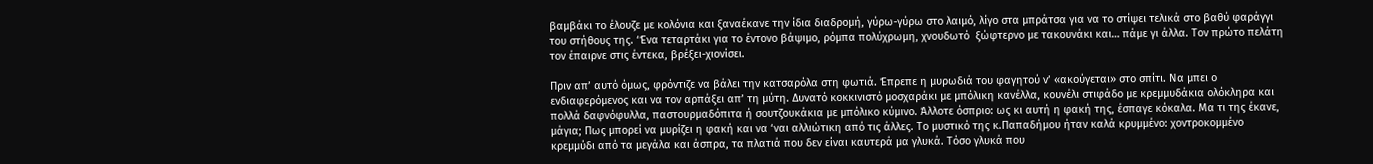βαμβάκι το έλουζε με κολόνια και ξαναέκανε την ίδια διαδρομή, γύρω-γύρω στο λαιμό, λίγο στα μπράτσα για να το στίψει τελικά στο βαθύ φαράγγι του στήθους της. ‘Ένα τεταρτάκι για το έντονο βάψιμο, ρόμπα πολύχρωμη, χνουδωτό  ξώφτερνο με τακουνάκι και… πάμε γι άλλα. Τον πρώτο πελάτη τον έπαιρνε στις έντεκα, βρέξει-χιονίσει.

Πριν απ’ αυτό όμως, φρόντιζε να βάλει την κατσαρόλα στη φωτιά. Έπρεπε η μυρωδιά του φαγητού ν’ «ακούγεται» στο σπίτι. Να μπει ο ενδιαφερόμενος και να τον αρπάξει απ’ τη μύτη. Δυνατό κοκκινιστό μοσχαράκι με μπόλικη κανέλλα, κουνέλι στιφάδο με κρεμμυδάκια ολόκληρα και πολλά δαφνόφυλλα, παστουρμαδόπιτα ή σουτζουκάκια με μπόλικο κύμινο. Άλλοτε όσπριο: ως κι αυτή η φακή της, έσπαγε κόκαλα. Μα τι της έκανε, μάγια; Πως μπορεί να μυρίζει η φακή και να ‘ναι αλλιώτικη από τις άλλες. Το μυστικό της κ.Παπαδήμου ήταν καλά κρυμμένο: χοντροκομμένο κρεμμύδι από τα μεγάλα και άσπρα, τα πλατιά που δεν είναι καυτερά μα γλυκά. Τόσο γλυκά που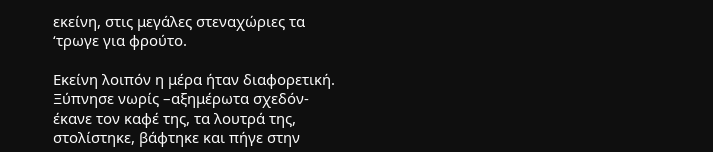εκείνη, στις μεγάλες στεναχώριες τα ‘τρωγε για φρούτο.

Εκείνη λοιπόν η μέρα ήταν διαφορετική. Ξύπνησε νωρίς –αξημέρωτα σχεδόν- έκανε τον καφέ της, τα λουτρά της, στολίστηκε, βάφτηκε και πήγε στην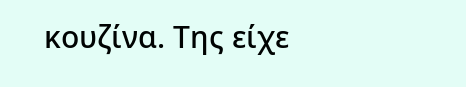κουζίνα. Της είχε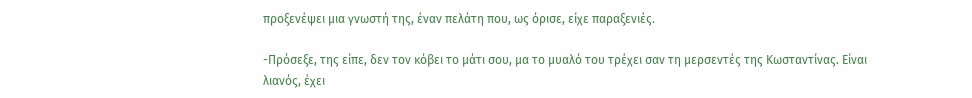προξενέψει μια γνωστή της, έναν πελάτη που, ως όρισε, είχε παραξενιές.

-Πρόσεξε, της είπε, δεν τον κόβει το μάτι σου, μα το μυαλό του τρέχει σαν τη μερσεντές της Κωσταντίνας. Είναι λιανός, έχει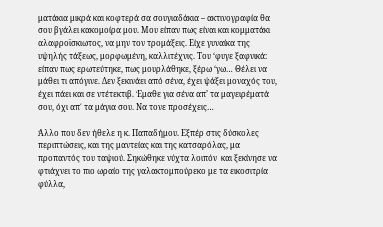ματάκια μικρά και κοφτερά σα σουγιαδάκια – ακτινογραφία θα σου βγάλει κακομοίρα μου. Μου είπαν πως είναι και κομματάκι αλαφροϊσκιωτος, να μην τον τρομάξεις. Είχε γυναίκα της υψηλής τάξεως, μορφωμένη, καλλιτέχνις. Του ‘φυγε ξαφνικά: είπαν πως ερωτεύτηκε, πως μουρλάθηκε, ξέρω ‘γω… Θέλει να μάθει τι απόγινε. Δεν ξεκινάει από σένα, έχει ψάξει μοναχός του, έχει πάει και σε ντέτεκτιβ. Έμαθε για σένα απ’ τα μαγειρέματά σου, όχι απ΄ τα μάγια σου. Να τονε προσέχεις…

Άλλο που δεν ήθελε η κ. Παπαδήμου. Εξπέρ στις δύσκολες περιπτώσεις, και της μαντείας και της κατσαρόλας, μα προπαντός του ταψιού. Σηκώθηκε νύχτα λοιπόν  και ξεκίνησε να φτιάχνει το πιο ωραίο της γαλακτομπούρεκο με τα εικοσιτρία φύλλα,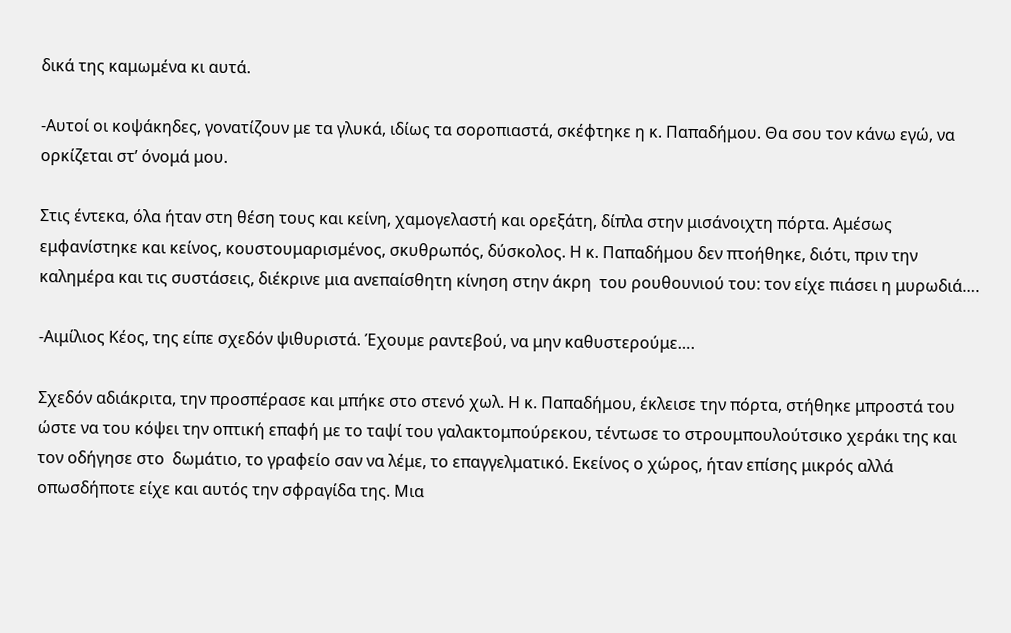δικά της καμωμένα κι αυτά.

-Αυτοί οι κοψάκηδες, γονατίζουν με τα γλυκά, ιδίως τα σοροπιαστά, σκέφτηκε η κ. Παπαδήμου. Θα σου τον κάνω εγώ, να ορκίζεται στ’ όνομά μου.

Στις έντεκα, όλα ήταν στη θέση τους και κείνη, χαμογελαστή και ορεξάτη, δίπλα στην μισάνοιχτη πόρτα. Αμέσως εμφανίστηκε και κείνος, κουστουμαρισμένος, σκυθρωπός, δύσκολος. Η κ. Παπαδήμου δεν πτοήθηκε, διότι, πριν την καλημέρα και τις συστάσεις, διέκρινε μια ανεπαίσθητη κίνηση στην άκρη  του ρουθουνιού του: τον είχε πιάσει η μυρωδιά….

-Αιμίλιος Κέος, της είπε σχεδόν ψιθυριστά. Έχουμε ραντεβού, να μην καθυστερούμε….

Σχεδόν αδιάκριτα, την προσπέρασε και μπήκε στο στενό χωλ. Η κ. Παπαδήμου, έκλεισε την πόρτα, στήθηκε μπροστά του ώστε να του κόψει την οπτική επαφή με το ταψί του γαλακτομπούρεκου, τέντωσε το στρουμπουλούτσικο χεράκι της και τον οδήγησε στο  δωμάτιο, το γραφείο σαν να λέμε, το επαγγελματικό. Εκείνος ο χώρος, ήταν επίσης μικρός αλλά οπωσδήποτε είχε και αυτός την σφραγίδα της. Μια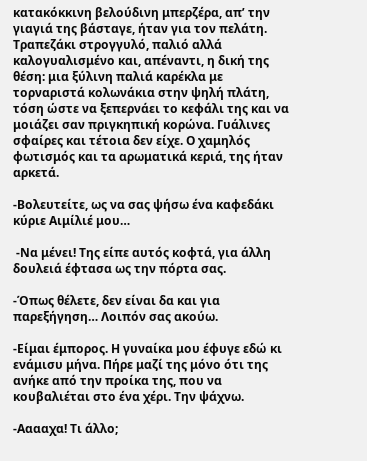κατακόκκινη βελούδινη μπερζέρα, απ’ την γιαγιά της βάσταγε, ήταν για τον πελάτη. Τραπεζάκι στρογγυλό, παλιό αλλά καλογυαλισμένο και, απέναντι, η δική της θέση: μια ξύλινη παλιά καρέκλα με τορναριστά κολωνάκια στην ψηλή πλάτη, τόση ώστε να ξεπερνάει το κεφάλι της και να μοιάζει σαν πριγκηπική κορώνα. Γυάλινες σφαίρες και τέτοια δεν είχε. Ο χαμηλός φωτισμός και τα αρωματικά κεριά, της ήταν αρκετά.

-Βολευτείτε, ως να σας ψήσω ένα καφεδάκι κύριε Αιμίλιέ μου…

 -Να μένει! Της είπε αυτός κοφτά, για άλλη δουλειά έφτασα ως την πόρτα σας.

-Όπως θέλετε, δεν είναι δα και για παρεξήγηση… Λοιπόν σας ακούω.

-Είμαι έμπορος. Η γυναίκα μου έφυγε εδώ κι ενάμισυ μήνα. Πήρε μαζί της μόνο ότι της ανήκε από την προίκα της, που να κουβαλιέται στο ένα χέρι. Την ψάχνω.

-Ααααχα! Τι άλλο;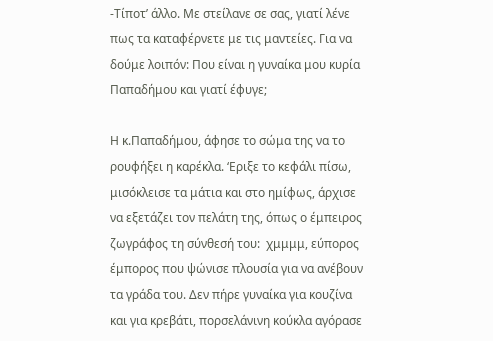-Τίποτ’ άλλο. Με στείλανε σε σας, γιατί λένε πως τα καταφέρνετε με τις μαντείες. Για να δούμε λοιπόν: Που είναι η γυναίκα μου κυρία Παπαδήμου και γιατί έφυγε;

Η κ.Παπαδήμου, άφησε το σώμα της να το ρουφήξει η καρέκλα. ‘Εριξε το κεφάλι πίσω, μισόκλεισε τα μάτια και στο ημίφως, άρχισε να εξετάζει τον πελάτη της, όπως ο έμπειρος ζωγράφος τη σύνθεσή του:  χμμμμ, εύπορος έμπορος που ψώνισε πλουσία για να ανέβουν τα γράδα του. Δεν πήρε γυναίκα για κουζίνα και για κρεβάτι, πορσελάνινη κούκλα αγόρασε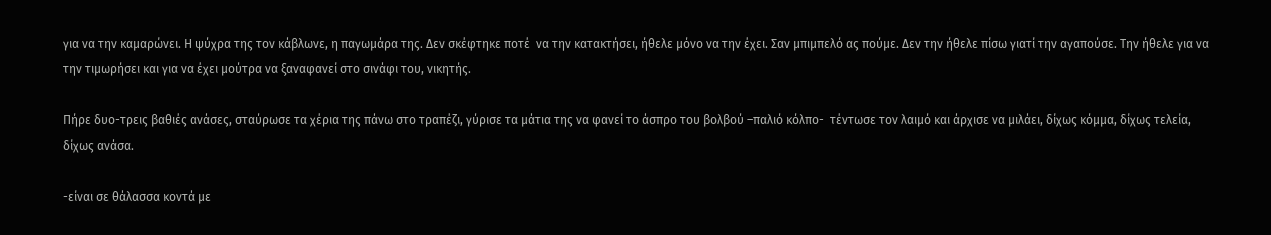για να την καμαρώνει. Η ψύχρα της τον κάβλωνε, η παγωμάρα της. Δεν σκέφτηκε ποτέ  να την κατακτήσει, ήθελε μόνο να την έχει. Σαν μπιμπελό ας πούμε. Δεν την ήθελε πίσω γιατί την αγαπούσε. Την ήθελε για να την τιμωρήσει και για να έχει μούτρα να ξαναφανεί στο σινάφι του, νικητής.

Πήρε δυο-τρεις βαθιές ανάσες, σταύρωσε τα χέρια της πάνω στο τραπέζι, γύρισε τα μάτια της να φανεί το άσπρο του βολβού –παλιό κόλπο-  τέντωσε τον λαιμό και άρχισε να μιλάει, δίχως κόμμα, δίχως τελεία, δίχως ανάσα.

-είναι σε θάλασσα κοντά με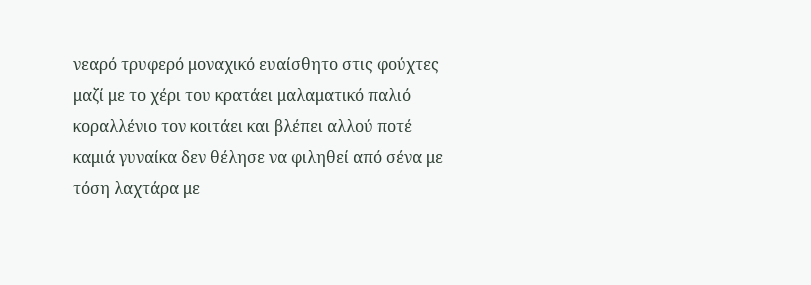νεαρό τρυφερό μοναχικό ευαίσθητο στις φούχτες μαζί με το χέρι του κρατάει μαλαματικό παλιό κοραλλένιο τον κοιτάει και βλέπει αλλού ποτέ καμιά γυναίκα δεν θέλησε να φιληθεί από σένα με τόση λαχτάρα με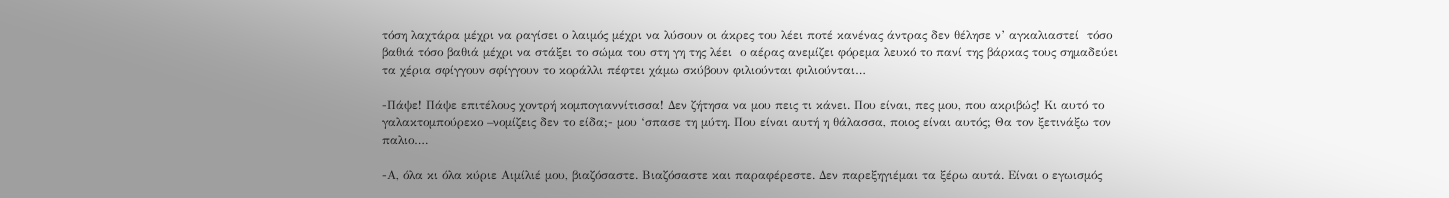τόση λαχτάρα μέχρι να ραγίσει ο λαιμός μέχρι να λύσουν οι άκρες του λέει ποτέ κανένας άντρας δεν θέλησε ν’ αγκαλιαστεί  τόσο βαθιά τόσο βαθιά μέχρι να στάξει το σώμα του στη γη της λέει  ο αέρας ανεμίζει φόρεμα λευκό το πανί της βάρκας τους σημαδεύει τα χέρια σφίγγουν σφίγγουν το κοράλλι πέφτει χάμω σκύβουν φιλιούνται φιλιούνται…

-Πάψε! Πάψε επιτέλους χοντρή κομπογιαννίτισσα! Δεν ζήτησα να μου πεις τι κάνει. Που είναι, πες μου, που ακριβώς! Κι αυτό το γαλακτομπούρεκο –νομίζεις δεν το είδα;- μου ‘σπασε τη μύτη. Που είναι αυτή η θάλασσα, ποιος είναι αυτός; Θα τον ξετινάξω τον παλιο….

-Α, όλα κι όλα κύριε Αιμίλιέ μου, βιαζόσαστε. Βιαζόσαστε και παραφέρεστε. Δεν παρεξηγιέμαι τα ξέρω αυτά. Είναι ο εγωισμός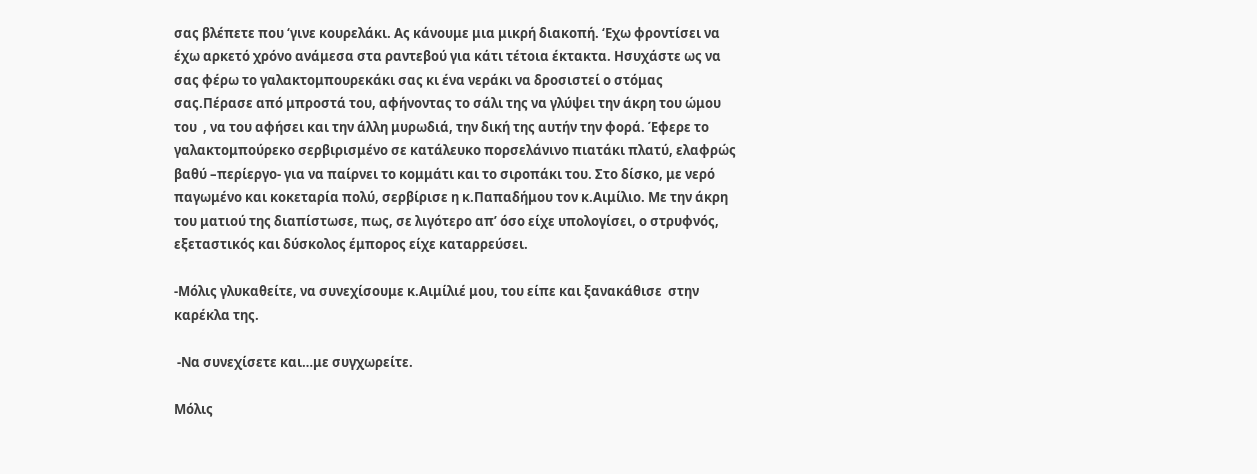σας βλέπετε που ‘γινε κουρελάκι. Ας κάνουμε μια μικρή διακοπή. ‘Εχω φροντίσει να έχω αρκετό χρόνο ανάμεσα στα ραντεβού για κάτι τέτοια έκτακτα. Ησυχάστε ως να σας φέρω το γαλακτομπουρεκάκι σας κι ένα νεράκι να δροσιστεί ο στόμας σας.Πέρασε από μπροστά του, αφήνοντας το σάλι της να γλύψει την άκρη του ώμου του  , να του αφήσει και την άλλη μυρωδιά, την δική της αυτήν την φορά. Έφερε το γαλακτομπούρεκο σερβιρισμένο σε κατάλευκο πορσελάνινο πιατάκι πλατύ, ελαφρώς βαθύ –περίεργο- για να παίρνει το κομμάτι και το σιροπάκι του. Στο δίσκο, με νερό παγωμένο και κοκεταρία πολύ, σερβίρισε η κ.Παπαδήμου τον κ.Αιμίλιο. Με την άκρη του ματιού της διαπίστωσε, πως, σε λιγότερο απ’ όσο είχε υπολογίσει, ο στρυφνός, εξεταστικός και δύσκολος έμπορος είχε καταρρεύσει.

-Μόλις γλυκαθείτε, να συνεχίσουμε κ.Αιμίλιέ μου, του είπε και ξανακάθισε  στην καρέκλα της.

 -Να συνεχίσετε και…με συγχωρείτε.

Μόλις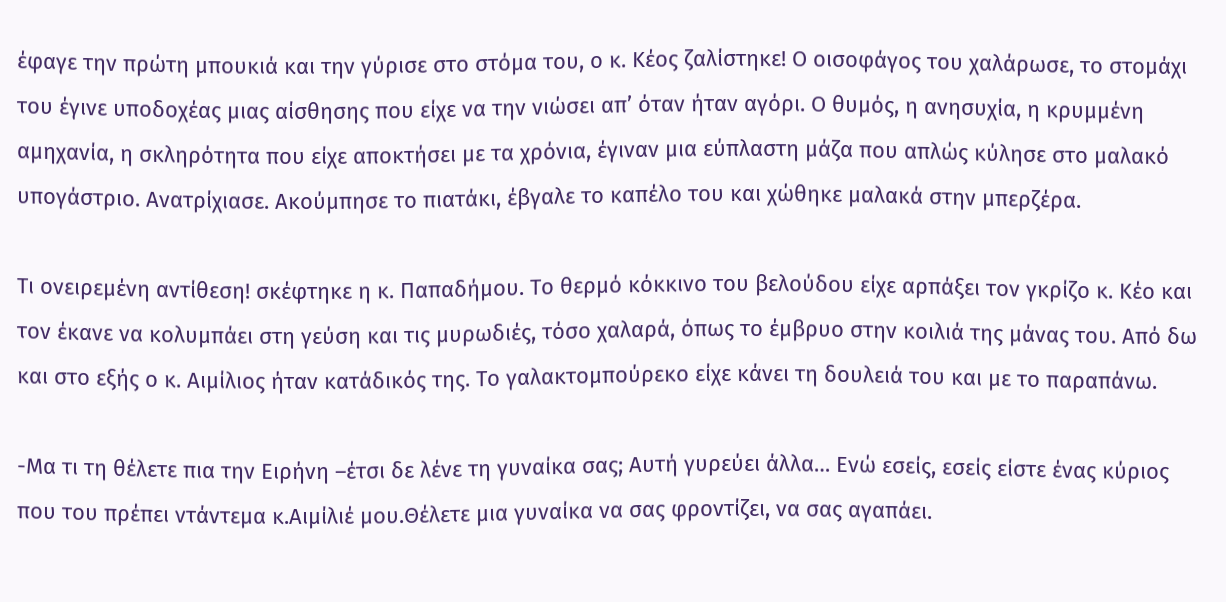έφαγε την πρώτη μπουκιά και την γύρισε στο στόμα του, ο κ. Κέος ζαλίστηκε! Ο οισοφάγος του χαλάρωσε, το στομάχι του έγινε υποδοχέας μιας αίσθησης που είχε να την νιώσει απ’ όταν ήταν αγόρι. Ο θυμός, η ανησυχία, η κρυμμένη αμηχανία, η σκληρότητα που είχε αποκτήσει με τα χρόνια, έγιναν μια εύπλαστη μάζα που απλώς κύλησε στο μαλακό υπογάστριο. Ανατρίχιασε. Ακούμπησε το πιατάκι, έβγαλε το καπέλο του και χώθηκε μαλακά στην μπερζέρα.

Τι ονειρεμένη αντίθεση! σκέφτηκε η κ. Παπαδήμου. Το θερμό κόκκινο του βελούδου είχε αρπάξει τον γκρίζο κ. Κέο και τον έκανε να κολυμπάει στη γεύση και τις μυρωδιές, τόσο χαλαρά, όπως το έμβρυο στην κοιλιά της μάνας του. Από δω και στο εξής ο κ. Αιμίλιος ήταν κατάδικός της. Το γαλακτομπούρεκο είχε κάνει τη δουλειά του και με το παραπάνω.

-Μα τι τη θέλετε πια την Ειρήνη –έτσι δε λένε τη γυναίκα σας; Αυτή γυρεύει άλλα… Ενώ εσείς, εσείς είστε ένας κύριος που του πρέπει ντάντεμα κ.Αιμίλιέ μου.Θέλετε μια γυναίκα να σας φροντίζει, να σας αγαπάει.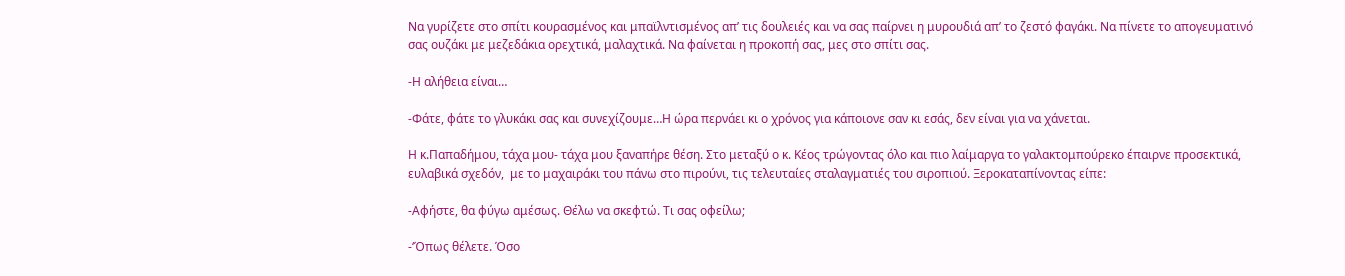Να γυρίζετε στο σπίτι κουρασμένος και μπαϊλντισμένος απ’ τις δουλειές και να σας παίρνει η μυρουδιά απ’ το ζεστό φαγάκι. Να πίνετε το απογευματινό σας ουζάκι με μεζεδάκια ορεχτικά, μαλαχτικά. Να φαίνεται η προκοπή σας, μες στο σπίτι σας.

-Η αλήθεια είναι…

-Φάτε, φάτε το γλυκάκι σας και συνεχίζουμε…Η ώρα περνάει κι ο χρόνος για κάποιονε σαν κι εσάς, δεν είναι για να χάνεται.

Η κ.Παπαδήμου, τάχα μου- τάχα μου ξαναπήρε θέση. Στο μεταξύ ο κ. Κέος τρώγοντας όλο και πιο λαίμαργα το γαλακτομπούρεκο έπαιρνε προσεκτικά, ευλαβικά σχεδόν,  με το μαχαιράκι του πάνω στο πιρούνι, τις τελευταίες σταλαγματιές του σιροπιού. Ξεροκαταπίνοντας είπε:

-Αφήστε, θα φύγω αμέσως. Θέλω να σκεφτώ. Τι σας οφείλω;

-‘Όπως θέλετε. Όσο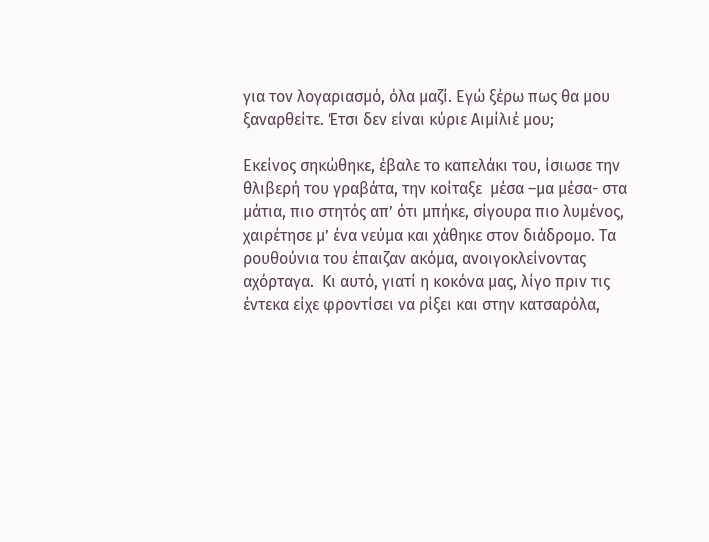για τον λογαριασμό, όλα μαζί. Εγώ ξέρω πως θα μου ξαναρθείτε. Έτσι δεν είναι κύριε Αιμίλιέ μου;

Εκείνος σηκώθηκε, έβαλε το καπελάκι του, ίσιωσε την θλιβερή του γραβάτα, την κοίταξε  μέσα –μα μέσα- στα μάτια, πιο στητός απ’ ότι μπήκε, σίγουρα πιο λυμένος, χαιρέτησε μ’ ένα νεύμα και χάθηκε στον διάδρομο. Τα ρουθούνια του έπαιζαν ακόμα, ανοιγοκλείνοντας αχόρταγα.  Κι αυτό, γιατί η κοκόνα μας, λίγο πριν τις έντεκα είχε φροντίσει να ρίξει και στην κατσαρόλα,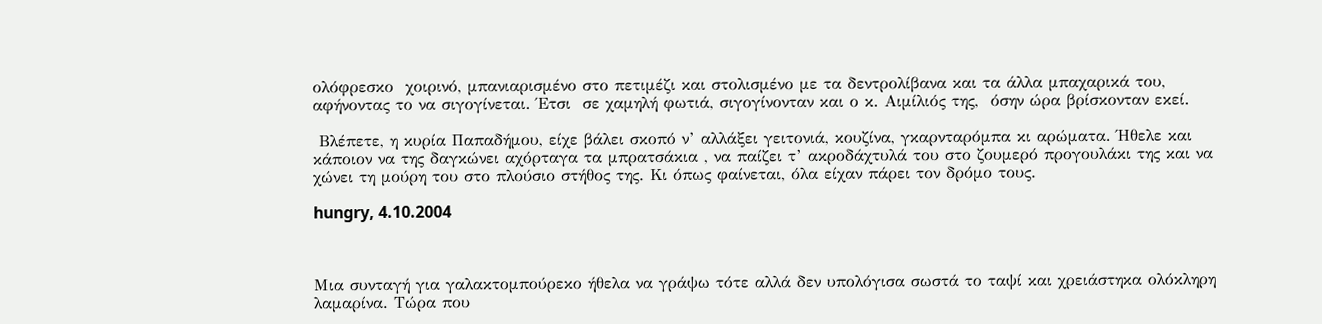ολόφρεσκο  χοιρινό, μπανιαρισμένο στο πετιμέζι και στολισμένο με τα δεντρολίβανα και τα άλλα μπαχαρικά του, αφήνοντας το να σιγογίνεται. Έτσι  σε χαμηλή φωτιά, σιγογίνονταν και ο κ. Αιμίλιός της,  όσην ώρα βρίσκονταν εκεί.

 Βλέπετε, η κυρία Παπαδήμου, είχε βάλει σκοπό ν’ αλλάξει γειτονιά, κουζίνα, γκαρνταρόμπα κι αρώματα. Ήθελε και κάποιον να της δαγκώνει αχόρταγα τα μπρατσάκια , να παίζει τ’ ακροδάχτυλά του στο ζουμερό προγουλάκι της και να χώνει τη μούρη του στο πλούσιο στήθος της. Κι όπως φαίνεται, όλα είχαν πάρει τον δρόμο τους.

hungry, 4.10.2004



Μια συνταγή για γαλακτομπούρεκο ήθελα να γράψω τότε αλλά δεν υπολόγισα σωστά το ταψί και χρειάστηκα ολόκληρη λαμαρίνα. Τώρα που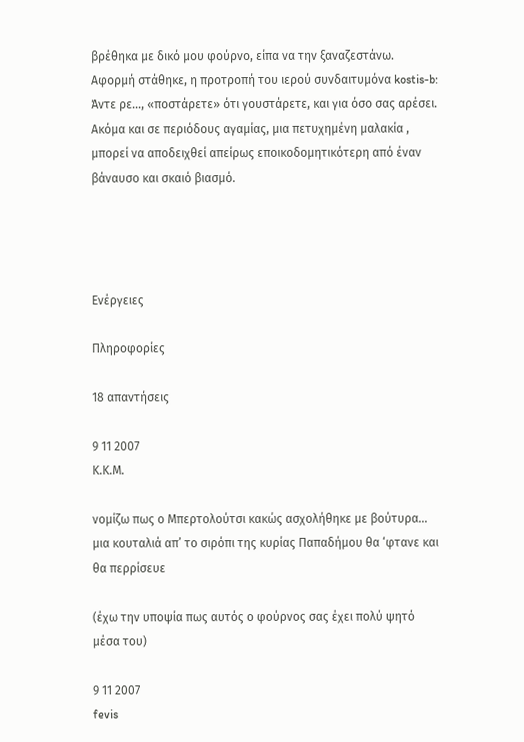βρέθηκα με δικό μου φούρνο, είπα να την ξαναζεστάνω. Αφορμή στάθηκε, η προτροπή του ιερού συνδαιτυμόνα kostis-b: Άντε ρε…, «ποστάρετε» ότι γουστάρετε, και για όσο σας αρέσει. Ακόμα και σε περιόδους αγαμίας, μια πετυχημένη μαλακία , μπορεί να αποδειχθεί απείρως εποικοδομητικότερη από έναν βάναυσο και σκαιό βιασμό.




Ενέργειες

Πληροφορίες

18 απαντήσεις

9 11 2007
Κ.Κ.Μ.

νομίζω πως ο Μπερτολούτσι κακώς ασχολήθηκε με βούτυρα…
μια κουταλιά απ’ το σιρόπι της κυρίας Παπαδήμου θα ‘φτανε και θα περρίσευε

(έχω την υποψία πως αυτός ο φούρνος σας έχει πολύ ψητό μέσα του)

9 11 2007
fevis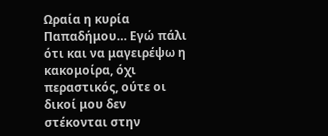Ωραία η κυρία Παπαδήμου… Εγώ πάλι ότι και να μαγειρέψω η κακομοίρα, όχι περαστικός, ούτε οι δικοί μου δεν στέκονται στην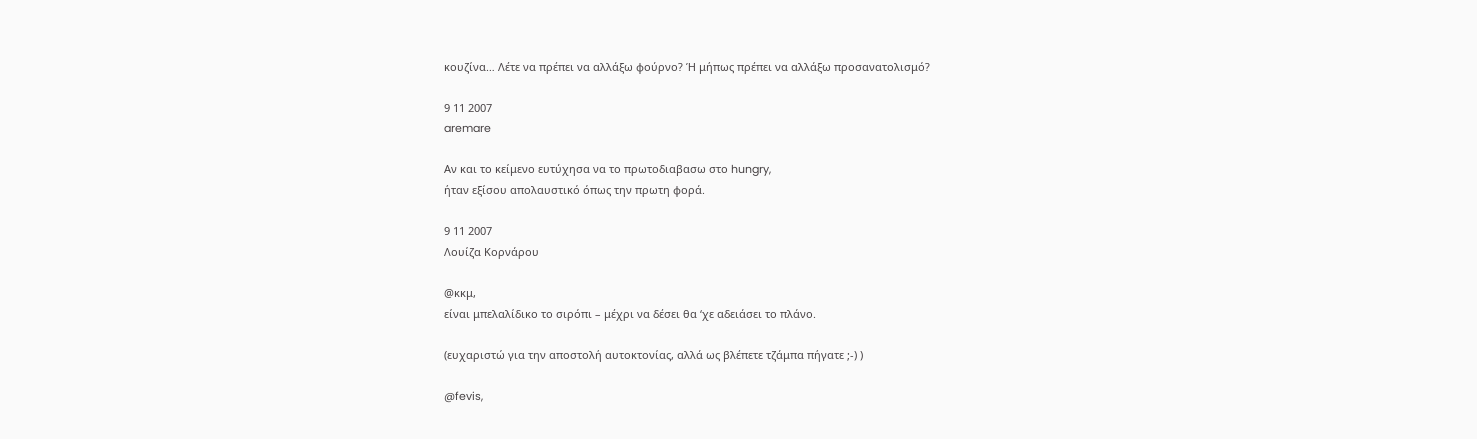κουζίνα… Λέτε να πρέπει να αλλάξω φούρνο? Ή μήπως πρέπει να αλλάξω προσανατολισμό?

9 11 2007
aremare

Αν και το κείμενο ευτύχησα να το πρωτοδιαβασω στο hungry,
ήταν εξίσου απολαυστικό όπως την πρωτη φορά.

9 11 2007
Λουίζα Κορνάρου

@κκμ,
είναι μπελαλίδικο το σιρόπι – μέχρι να δέσει θα ‘χε αδειάσει το πλάνο.

(ευχαριστώ για την αποστολή αυτοκτονίας, αλλά ως βλέπετε τζάμπα πήγατε ;-) )

@fevis,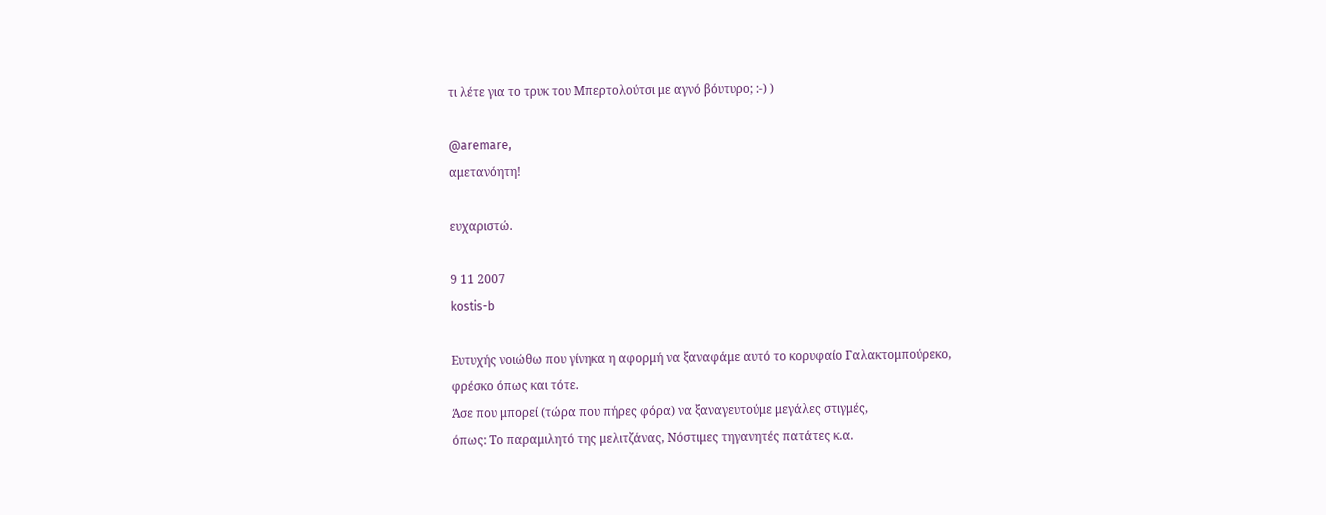τι λέτε για το τρυκ του Μπερτολούτσι με αγνό βόυτυρο; :-) )

@aremare,
αμετανόητη!

ευχαριστώ.

9 11 2007
kostis-b

Ευτυχής νοιώθω που γίνηκα η αφορμή να ξαναφάμε αυτό το κορυφαίο Γαλακτομπούρεκο, φρέσκο όπως και τότε.
Άσε που μπορεί (τώρα που πήρες φόρα) να ξαναγευτούμε μεγάλες στιγμές,
όπως: Το παραμιλητό της μελιτζάνας, Νόστιμες τηγανητές πατάτες κ.α.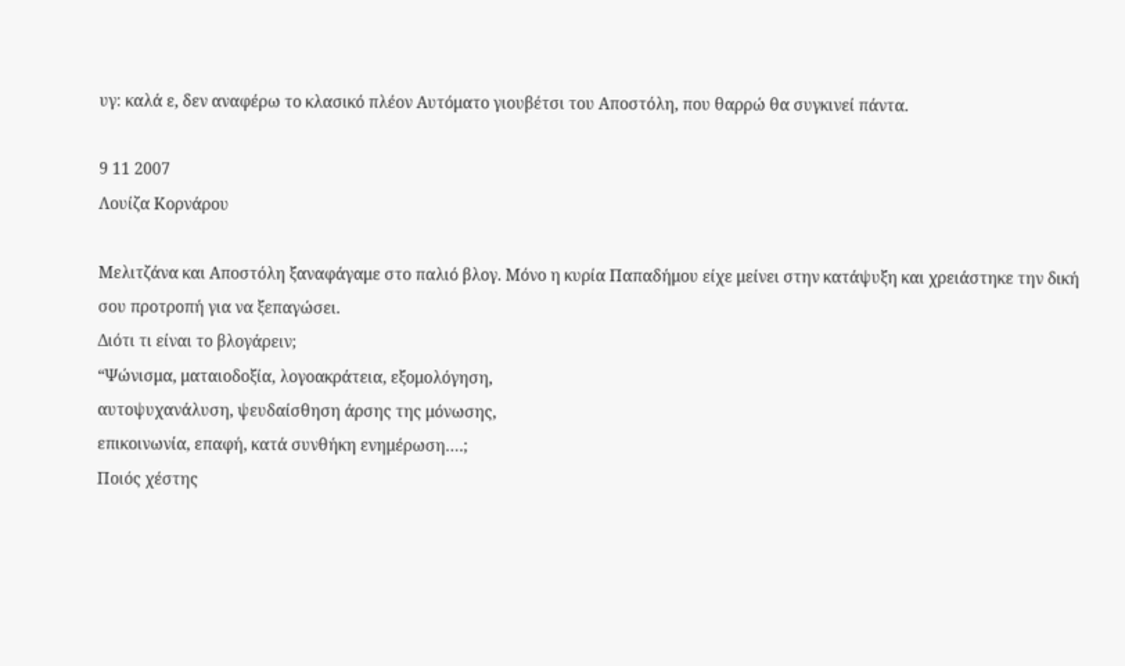υγ: καλά ε, δεν αναφέρω το κλασικό πλέον Αυτόματο γιουβέτσι του Αποστόλη, που θαρρώ θα συγκινεί πάντα.

9 11 2007
Λουίζα Κορνάρου

Μελιτζάνα και Αποστόλη ξαναφάγαμε στο παλιό βλογ. Μόνο η κυρία Παπαδήμου είχε μείνει στην κατάψυξη και χρειάστηκε την δική σου προτροπή για να ξεπαγώσει.
Διότι τι είναι το βλογάρειν;
“Ψώνισμα, ματαιοδοξία, λογοακράτεια, εξομολόγηση,
αυτοψυχανάλυση, ψευδαίσθηση άρσης της μόνωσης,
επικοινωνία, επαφή, κατά συνθήκη ενημέρωση….;
Ποιός χέστης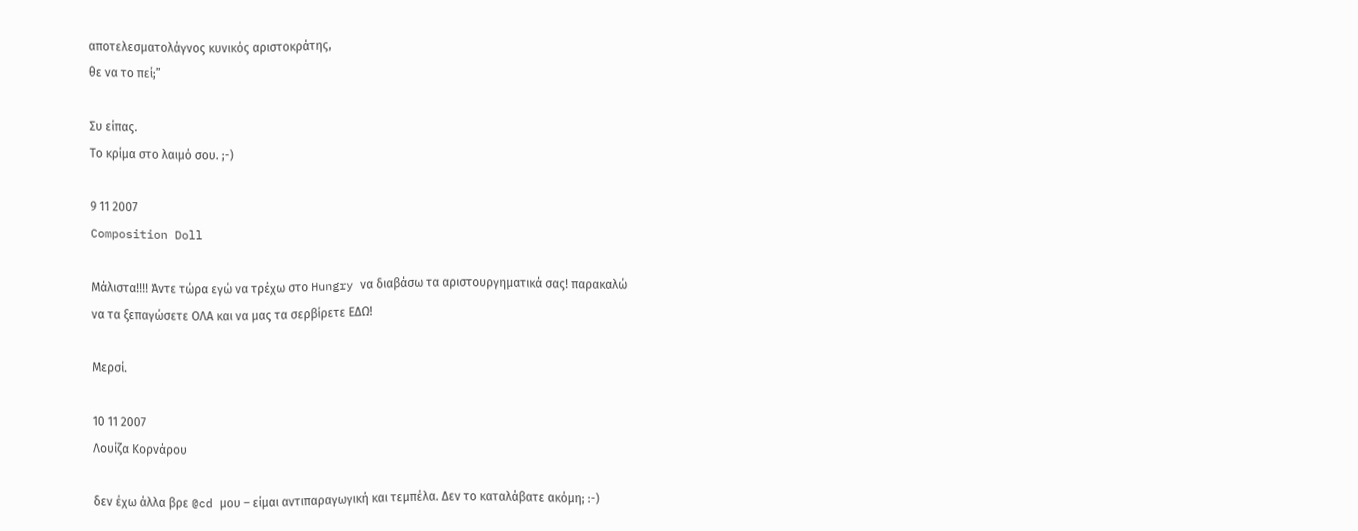αποτελεσματολάγνος κυνικός αριστοκράτης,
θε να το πεί;”

Συ είπας.
Το κρίμα στο λαιμό σου. ;-)

9 11 2007
Composition Doll

Μάλιστα!!!! Άντε τώρα εγώ να τρέχω στο Hungry να διαβάσω τα αριστουργηματικά σας! παρακαλώ να τα ξεπαγώσετε ΟΛΑ και να μας τα σερβίρετε ΕΔΩ!

Μερσί.

10 11 2007
Λουίζα Κορνάρου

δεν έχω άλλα βρε @cd μου – είμαι αντιπαραγωγική και τεμπέλα. Δεν το καταλάβατε ακόμη; :-)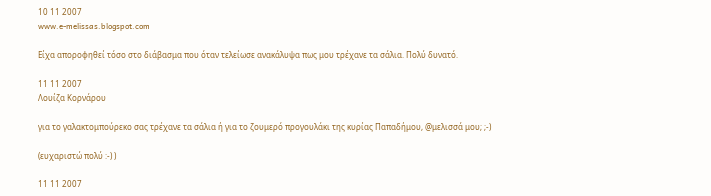10 11 2007
www.e-melissas.blogspot.com

Είχα αποροφηθεί τόσο στο διάβασμα που όταν τελείωσε ανακάλυψα πως μου τρέχανε τα σάλια. Πολύ δυνατό.

11 11 2007
Λουίζα Κορνάρου

για το γαλακτομπούρεκο σας τρέχανε τα σάλια ή για το ζουμερό προγουλάκι της κυρίας Παπαδήμου, @μελισσά μου; ;-)

(ευχαριστώ πολύ :-) )

11 11 2007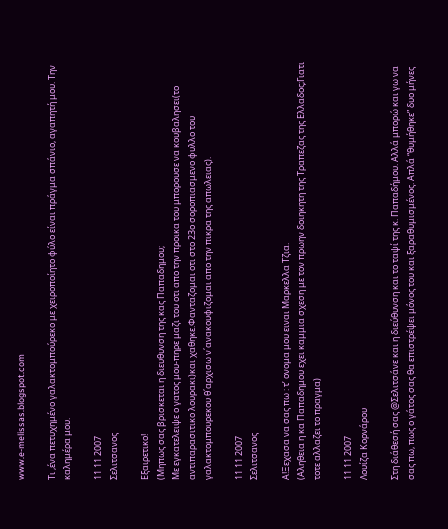www.e-melissas.blogspot.com

Τι ,ένα πετυχημένο γαλακτομπούρεκο με χειροποίητο φύλο είναι πράγμα σπάνιο, αγαπητή μου. Την καλημέρα μου.

11 11 2007
Σελιτσανος

Εξαιρετικο!
(Μηπως σας βρισκεται η διευθυνση της κας Παπαδημου;
Με εγκατελειψε ο γατος μου-πηρε μαζι του οτι απο την προικα του μπορουσε να κουβαλησει(το αντιπαρασιτικο λουρακι)και χαθηκε.Φανταζομαι οτι στο 23ο σοροπιασμενο φυλλο του γαλακτομπουρεκου θ΄αρχισω ν΄ανακουφιζομαι απο την πικρα της απωλειας).

11 11 2007
Σελιτσανος

Α!Ξεχασα να σας πω : τ’ ονομα μου ειναι Μαρκελλα Τζια.
(Αληθεια η κα Παπαδημου εχει καμμια σχεση με τον πρωην δοιηκητη της Τραπεζας της Ελλαδος;Γιατι τοτε αλλαζει το πραγμα)

11 11 2007
Λουίζα Κορνάρου

Στη διάθεσή σας @Σελιτσάνε και η διεύθυνση και το ταψί της κ. Παπαδήμου. Αλλά μπορώ και γω να σας πω, πως ο γάτος σας θα επιστρέψει μόνος του και ξαραθυμισμένος. Απλά “θυμήθηκε” δυο μήνες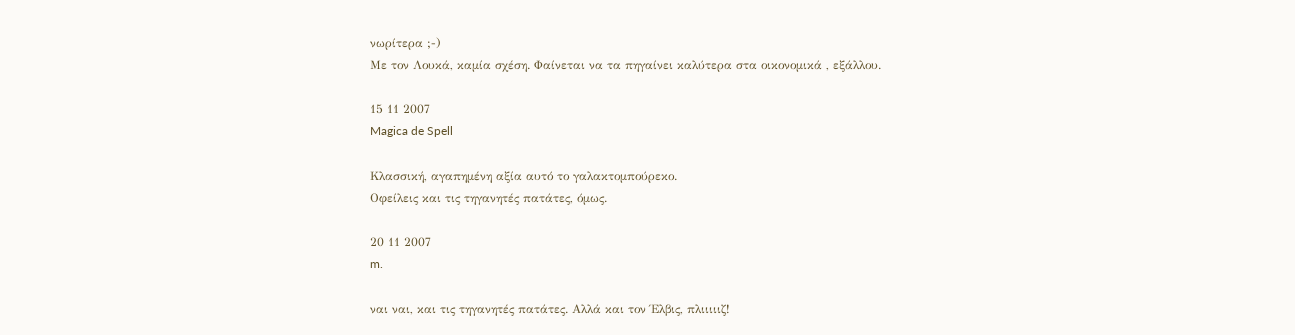νωρίτερα ;-)
Με τον Λουκά, καμία σχέση. Φαίνεται να τα πηγαίνει καλύτερα στα οικονομικά , εξάλλου.

15 11 2007
Magica de Spell

Κλασσική, αγαπημένη αξία αυτό το γαλακτομπούρεκο.
Οφείλεις και τις τηγανητές πατάτες, όμως.

20 11 2007
m.

ναι ναι, και τις τηγανητές πατάτες. Αλλά και τον Έλβις, πλιιιιιζ!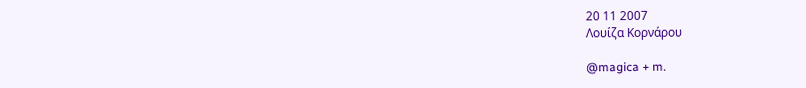20 11 2007
Λουίζα Κορνάρου

@magica + m.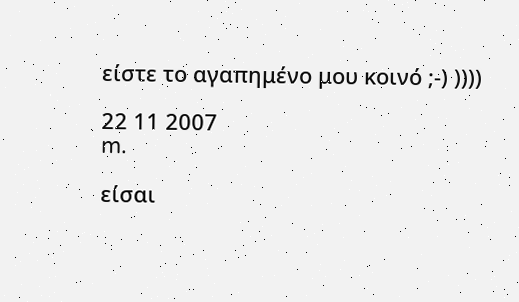είστε το αγαπημένο μου κοινό ;-) ))))

22 11 2007
m.

είσαι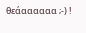θεάαααααα ;-) !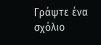Γράψτε ένα σχόλιο